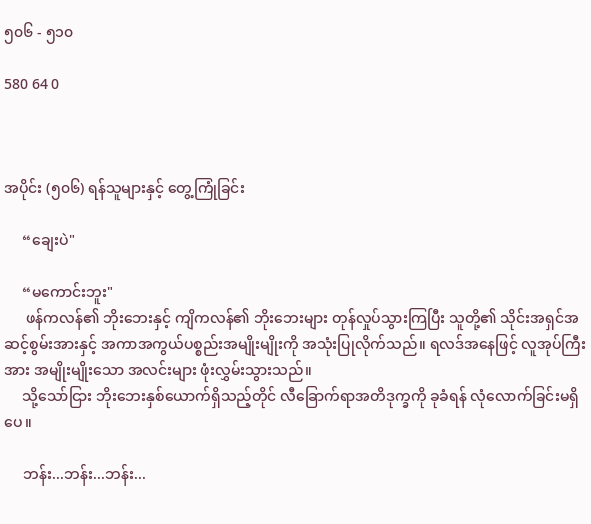၅၀၆ - ၅၁၀

580 64 0



အပိုင်း (၅၀၆) ရန်သူများနှင့် တွေ့ကြုံခြင်း

     “ချေးပဲ"

     “မကောင်းဘူး"
      ဖန်ကလန်၏ ဘိုးဘေးနှင့် ကျိကလန်၏ ဘိုးဘေးများ တုန်လှုပ်သွားကြပြီး သူတို့၏ သိုင်းအရှင်အဆင့်စွမ်းအားနှင့် အကာအကွယ်ပစ္စည်းအမျိုးမျိုးကို အသုံးပြုလိုက်သည်။ ရလဒ်အနေဖြင့် လူအုပ်ကြီးအား အမျိုးမျိုးသော အလင်းများ ဖုံးလွှမ်းသွားသည်။
     သို့သော်ငြား ဘိုးဘေးနှစ်ယောက်ရှိသည့်တိုင် လီခြောက်ရာအတိဒုက္ခကို ခုခံရန် လုံလောက်ခြင်းမရှိပေ။

     ဘန်း...ဘန်း...ဘန်း...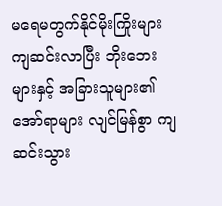မရေမတွက်နိုင်မိုးကြိုးများ ကျဆင်းလာပြီး ဘိုးဘေးများနှင့် အခြားသူများ၏ အော်ရာများ လျင်မြန်စွာ ကျဆင်းသွား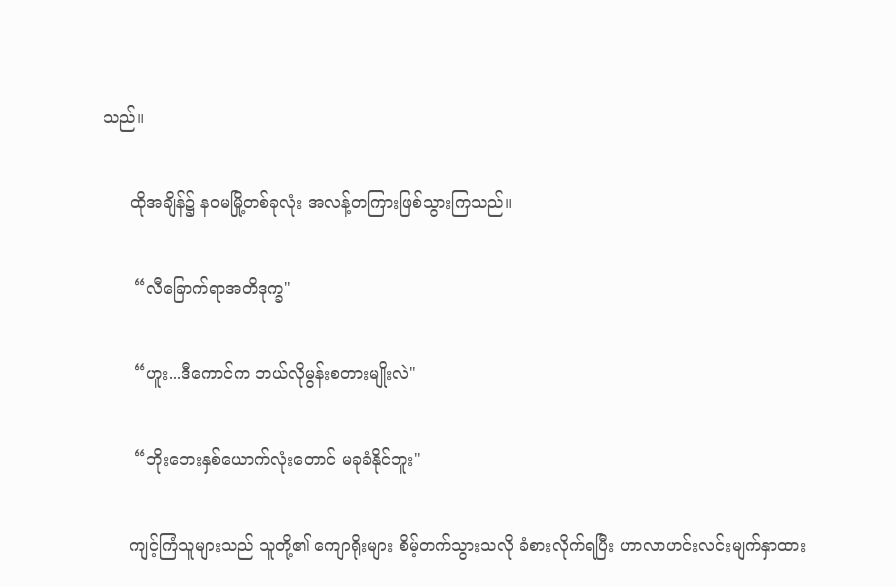သည်။

     ထိုအချိန်၌ နဝမမြို့တစ်ခုလုံး အလန့်တကြားဖြစ်သွားကြသည်။

      “လီခြောက်ရာအတိဒုက္ခ"

      “ဟူး...ဒီကောင်က ဘယ်လိုမွန်းစတားမျိုးလဲ"

      “ဘိုးဘေးနှစ်ယောက်လုံးတောင် မခုခံနိုင်ဘူး"

     ကျင့်ကြံသူများသည် သူတို့၏ ကျောရိုးများ စိမ့်တက်သွားသလို ခံစားလိုက်ရပြီး ဟာလာဟင်းလင်းမျက်နှာထား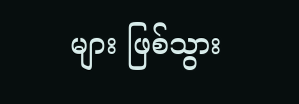များ ဖြစ်သွား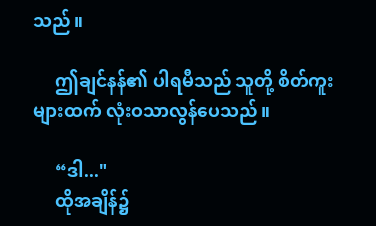သည်။

     ဤချင်နန်၏ ပါရမီသည် သူတို့ စိတ်ကူးများထက် လုံးဝသာလွန်ပေသည်။

     “ဒါ..."
     ထိုအချိန်၌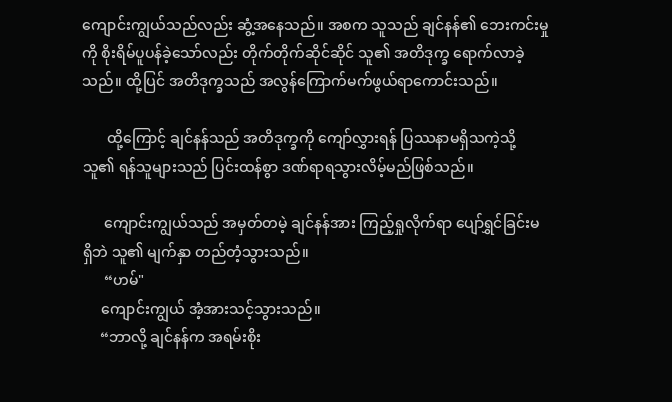ကျောင်းကျွယ်သည်လည်း ဆွံ့အနေသည်။ အစက သူသည် ချင်နန်၏ ဘေးကင်းမှုကို စိုးရိမ်ပူပန်ခဲ့သော်လည်း တိုက်တိုက်ဆိုင်ဆိုင် သူ၏ အတိဒုက္ခ ရောက်လာခဲ့သည်။ ထို့ပြင် အတိဒုက္ခသည် အလွန်ကြောက်မက်ဖွယ်ရာကောင်းသည်။

       ထို့ကြောင့် ချင်နန်သည် အတိဒုက္ခကို ကျော်လွှားရန် ပြဿနာမရှိသကဲ့သို့ သူ၏ ရန်သူများသည် ပြင်းထန်စွာ ဒဏ်ရာရသွားလိမ့်မည်ဖြစ်သည်။

      ကျောင်းကျွယ်သည် အမှတ်တမဲ့ ချင်နန်အား ကြည့်ရှုလိုက်ရာ ပျော်ရွှင်ခြင်းမရှိဘဲ သူ၏ မျက်နှာ တည်တံ့သွားသည်။
      “ဟမ်"
     ကျောင်းကျွယ် အံ့အားသင့်သွားသည်။
     “ဘာလို့ ချင်နန်က အရမ်းစိုး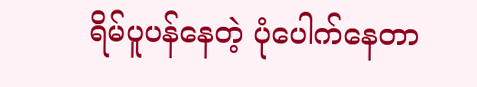ရိမ်ပူပန်နေတဲ့ ပုံပေါက်နေတာ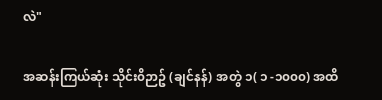လဲ"

အဆန်းကြယ်ဆုံး သိုင်း၀ိဉာဥ် (ချင်နန်) အတွဲ ၁( ၁ -၁၀၀၀) အထိ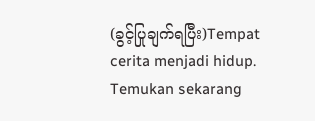(ခွင့်ပြုချက်ရပြီး)Tempat cerita menjadi hidup. Temukan sekarang